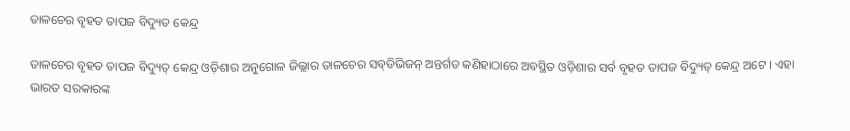ତାଳଚେର ବୃହତ ତାପଜ ବିଦ୍ୟୁତ କେନ୍ଦ୍ର

ତାଳଚେର ବୃହତ ତାପଜ ବିଦ୍ୟୁତ୍‍ କେନ୍ଦ୍ର ଓଡ଼ିଶାର ଅନୁଗୋଳ ଜିଲ୍ଲାର ତାଳଚେର ସବ୍‍ଡିଭିଜନ୍‍ ଅନ୍ତର୍ଗତ କଣିହାଠାରେ ଅବସ୍ଥିତ ଓଡ଼ିଶାର ସର୍ବ ବୃହତ ତାପଜ ବିଦ୍ୟୁତ୍‍ କେନ୍ଦ୍ର ଅଟେ । ଏହା ଭାରତ ସରକାରଙ୍କ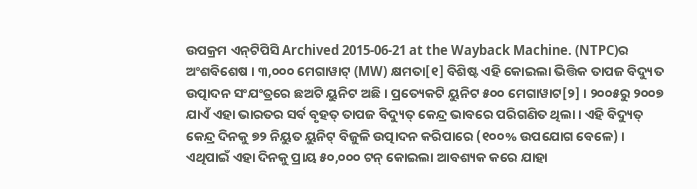ଉପକ୍ରମ ଏନ୍‍ଟିପିସି Archived 2015-06-21 at the Wayback Machine. (NTPC)ର ଅଂଶବିଶେଷ । ୩,୦୦୦ ମେଗାୱାଟ୍‍ (MW) କ୍ଷମତା[୧] ବିଶିଷ୍ଟ ଏହି କୋଇଲା ଭିତ୍ତିକ ତାପଜ ବିଦ୍ୟୁତ ଉତ୍ପାଦନ ସଂଯଂତ୍ରରେ ଛଅଟି ୟୁନିଟ ଅଛି । ପ୍ରତ୍ୟେକଟି ୟୁନିଟ ୫୦୦ ମେଗାୱାଟ[୨] । ୨୦୦୫ରୁ ୨୦୦୭ ଯାଏଁ ଏହା ଭାରତର ସର୍ବ ବୃହତ୍‍ ତାପଜ ବିଦ୍ୟୁତ୍‍ କେନ୍ଦ୍ର ଭାବରେ ପରିଗଣିତ ଥିଲା । ଏହି ବିଦ୍ୟୁତ୍‍ କେନ୍ଦ୍ର ଦିନକୁ ୭୨ ନିୟୁତ ୟୁନିଟ୍‍ ବିଜୁଳି ଉତ୍ପାଦନ କରିପାରେ (୧୦୦% ଉପଯୋଗ ବେଳେ) । ଏଥିପାଇଁ ଏହା ଦିନକୁ ପ୍ରାୟ ୫୦,୦୦୦ ଟନ୍‍ କୋଇଲା ଆବଶ୍ୟକ କରେ ଯାହା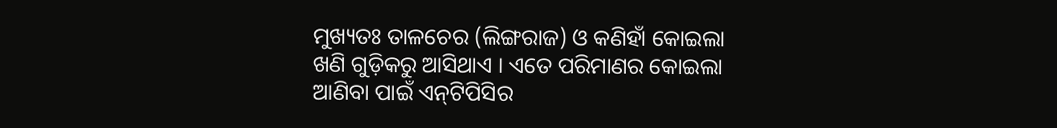ମୁଖ୍ୟତଃ ତାଳଚେର (ଲିଙ୍ଗରାଜ) ଓ କଣିହାଁ କୋଇଲା ଖଣି ଗୁଡ଼ିକରୁ ଆସିଥାଏ । ଏତେ ପରିମାଣର କୋଇଲା ଆଣିବା ପାଇଁ ଏନ୍‍ଟିପିସିର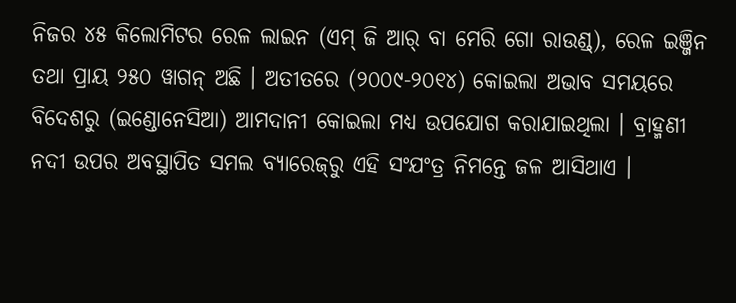ନିଜର ୪୫ କିଲୋମିଟର ରେଳ ଲାଇନ (ଏମ୍ ଜି ଆର୍‍ ବା ମେରି ଗୋ ରାଉଣ୍ଡ୍), ରେଳ ଇଞ୍ଜିନ ତଥା ପ୍ରାୟ ୨୫୦ ୱାଗନ୍‍ ଅଛି । ଅତୀତରେ (୨୦୦୯-୨୦୧୪) କୋଇଲା ଅଭାବ ସମୟରେ ବିଦେଶରୁ (ଇଣ୍ଡୋନେସିଆ) ଆମଦାନୀ କୋଇଲା ମଧ୍ୟ ଉପଯୋଗ କରାଯାଇଥିଲା । ବ୍ରାହ୍ମଣୀ ନଦୀ ଉପର ଅବସ୍ଥାପିତ ସମଲ ବ୍ୟାରେଜ୍‍ରୁ ଏହି ସଂଯଂତ୍ର ନିମନ୍ତେ ଜଳ ଆସିଥାଏ ।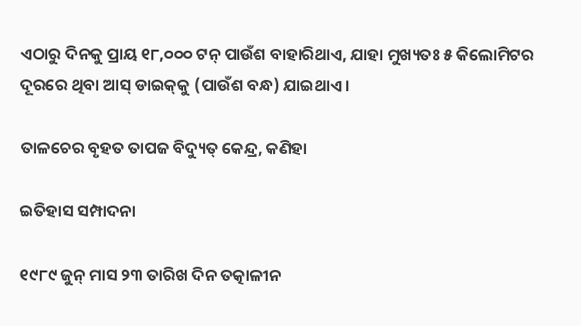ଏଠାରୁ ଦିନକୁ ପ୍ରାୟ ୧୮,୦୦୦ ଟନ୍‍ ପାଉଁଶ ବାହାରିଥାଏ, ଯାହା ମୁଖ୍ୟତଃ ୫ କିଲୋମିଟର ଦୂରରେ ଥିବା ଆସ୍‍ ଡାଇକ୍‍କୁ (ପାଉଁଶ ବନ୍ଧ) ଯାଇଥାଏ ।

ତାଳଚେର ବୃହତ ତାପଜ ବିଦ୍ୟୁତ୍‍ କେନ୍ଦ୍ର, କଣିହା

ଇତିହାସ ସମ୍ପାଦନା

୧୯୮୯ ଜୁନ୍‍ ମାସ ୨୩ ତାରିଖ ଦିନ ତତ୍କାଳୀନ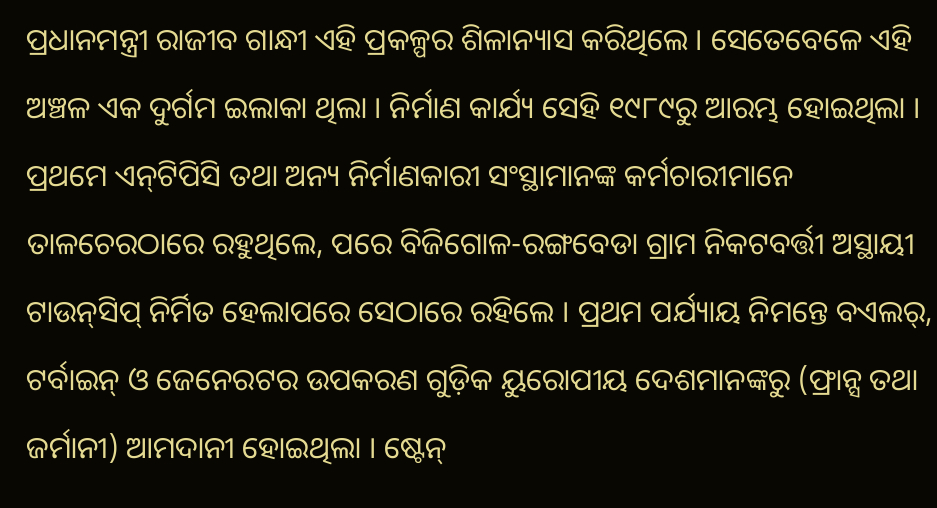ପ୍ରଧାନମନ୍ତ୍ରୀ ରାଜୀବ ଗା‍ନ୍ଧୀ ଏହି ପ୍ରକଳ୍ପର ଶିଳାନ୍ୟାସ କରିଥିଲେ । ସେତେବେଳେ ଏହି ଅଞ୍ଚଳ ଏକ ଦୁର୍ଗମ ଇଲାକା ଥିଲା । ନିର୍ମାଣ କାର୍ଯ୍ୟ ସେହି ୧୯୮୯ରୁ ଆରମ୍ଭ ହୋଇଥିଲା । ପ୍ରଥମେ ଏନ୍‍ଟିପିସି ତଥା ଅନ୍ୟ ନିର୍ମାଣକାରୀ ସଂସ୍ଥାମାନଙ୍କ କର୍ମଚାରୀମାନେ ତାଳଚେରଠାରେ ରହୁଥିଲେ, ପରେ ବିଜିଗୋଳ-ରଙ୍ଗବେଡା ଗ୍ରାମ ନିକଟବର୍ତ୍ତୀ ଅସ୍ଥାୟୀ ଟାଉନ୍‍ସିପ୍‍ ନିର୍ମିତ ହେଲାପରେ ସେଠାରେ ରହିଲେ । ପ୍ରଥମ ପର୍ଯ୍ୟାୟ ନିମନ୍ତେ ବଏଲର୍‍, ଟର୍ବାଇନ୍‍ ଓ ଜେନେରଟର ଉପକରଣ ଗୁଡ଼ିକ ୟୁରୋପୀୟ ଦେଶମାନଙ୍କରୁ (ଫ୍ରାନ୍ସ ତଥା ଜର୍ମାନୀ) ଆମଦାନୀ ହୋଇଥିଲା । ଷ୍ଟେନ୍‍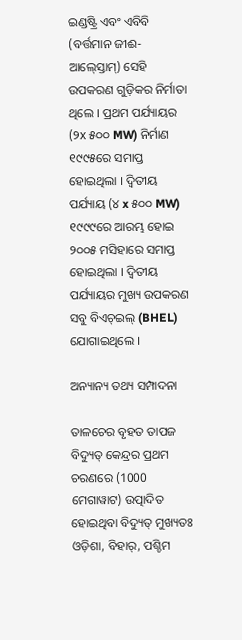ଇଣ୍ଡଷ୍ଟ୍ରି ଏବଂ ଏବିବି (ବର୍ତ୍ତମାନ ଜୀଈ-ଆଲ୍‍ସ୍ତୋମ୍‍) ସେହି ଉପକରଣ ଗୁଡ଼ିକର ନିର୍ମାତା ଥିଲେ । ପ୍ରଥମ ପର୍ଯ୍ୟାୟର (୨x ୫୦୦ MW) ନିର୍ମାଣ ୧୯୯୫ରେ ସମାପ୍ତ ହୋଇଥିଲା । ଦ୍ୱିତୀୟ ପର୍ଯ୍ୟାୟ (୪ x ୫୦୦ MW) ୧୯୯୯ରେ ଆରମ୍ଭ ହୋଇ ୨୦୦୫ ମସିହାରେ ସମାପ୍ତ ହୋଇଥିଲା । ଦ୍ୱିତୀୟ ପର୍ଯ୍ୟାୟର ମୁଖ୍ୟ ଉପକରଣ ସବୁ ବିଏଚ୍‍ଇଲ୍‍ (BHEL) ଯୋଗାଇଥିଲେ ।

ଅନ୍ୟାନ୍ୟ ତଥ୍ୟ ସମ୍ପାଦନା

ତାଳଚେର ବୃହତ ତାପଜ ବିଦ୍ୟୁତ୍‍ କେନ୍ଦ୍ରର ପ୍ରଥମ ଚରଣରେ (1000 ମେଗାୱାଟ) ଉତ୍ପାଦିତ ହୋଇଥିବା ବିଦ୍ୟୁତ୍ ମୁଖ୍ୟତଃ ଓଡ଼ିଶା, ବିହାର୍, ପଶ୍ଚିମ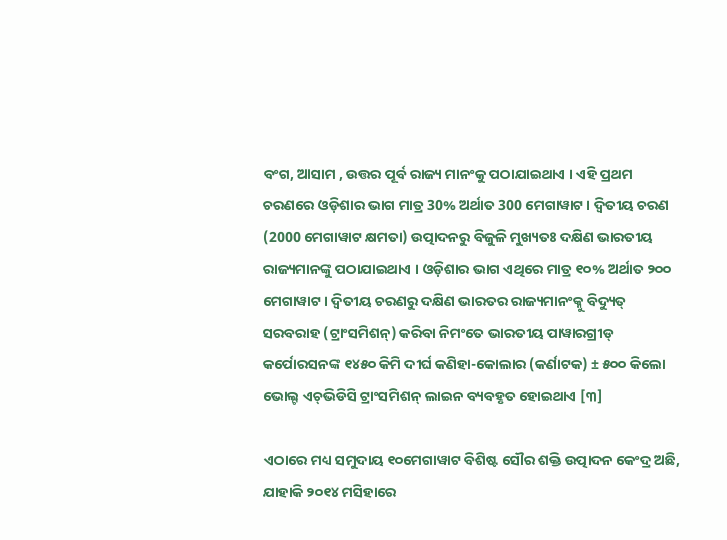ବଂଗ, ଆସାମ , ଉତ୍ତର ପୂର୍ବ ରାଜ୍ୟ ମାନଂକୁ ପଠାଯାଇଥାଏ । ଏହି ପ୍ରଥମ ଚରଣରେ ଓଡ଼ିଶାର ଭାଗ ମାତ୍ର 30% ଅର୍ଥାତ 300 ମେଗାୱାଟ। ଦ୍ୱିତୀୟ ଚରଣ (2000 ମେଗାୱାଟ କ୍ଷମତା) ଉତ୍ପାଦନରୁ ବିଜୁଳି ମୁଖ୍ୟତଃ ଦକ୍ଷିଣ ଭାରତୀୟ ରାଜ୍ୟମାନଙ୍କୁ ପଠାଯାଇଥାଏ । ଓଡ଼ିଶାର ଭାଗ ଏଥିରେ ମାତ୍ର ୧୦% ଅର୍ଥାତ ୨୦୦ ମେଗାୱାଟ । ଦ୍ୱିତୀୟ ଚରଣରୁ ଦକ୍ଷିଣ ଭାରତର ରାଜ୍ୟମାନଂକ୍ନୁ ବିଦ୍ୟୁତ୍‍ ସରବରାହ (ଟ୍ରାଂସମିଶନ୍) କରିବା ନିମଂତେ ଭାରତୀୟ ପାୱାରଗ୍ରୀଡ୍‍ କର୍ପୋରସନଙ୍କ ୧୪୫୦ କିମି ଦୀର୍ଘ କଣିହା-କୋଲାର (କର୍ଣାଟକ) ± ୫୦୦ କିଲୋ ଭୋଲ୍ଟ ଏଚ୍‍ଭିଡିସି ଟ୍ରାଂସମିଶନ୍ ଲାଇନ ବ୍ୟବହୃତ ହୋଇଥାଏ [୩]

ଏଠାରେ ମଧ୍ୟ ସମୁଦାୟ ୧୦ମେଗାୱାଟ ବିଶିଷ୍ଟ ସୌର ଶକ୍ତି ଉତ୍ପାଦନ କେଂଦ୍ର ଅଛି, ଯାହାକି ୨୦୧୪ ମସିହାରେ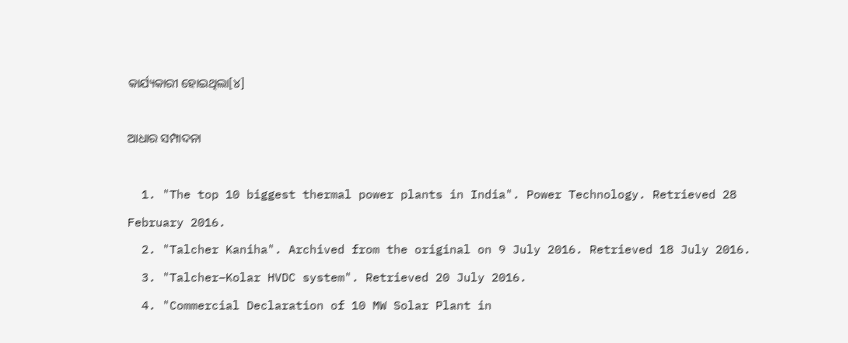କାର୍ଯ୍ୟକାରୀ ହୋଇଥିଲା[୪]

ଆଧାର ସମ୍ପାଦନା

  1. "The top 10 biggest thermal power plants in India". Power Technology. Retrieved 28 February 2016.
  2. "Talcher Kaniha". Archived from the original on 9 July 2016. Retrieved 18 July 2016.
  3. "Talcher–Kolar HVDC system". Retrieved 20 July 2016.
  4. "Commercial Declaration of 10 MW Solar Plant in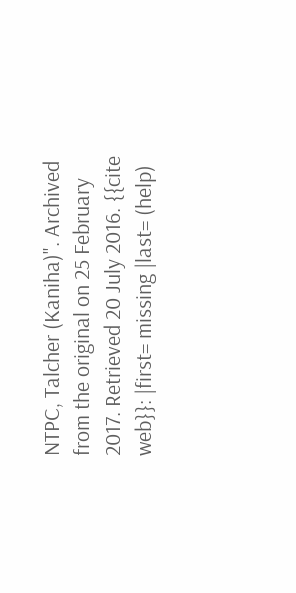NTPC, Talcher (Kaniha)". Archived from the original on 25 February 2017. Retrieved 20 July 2016. {{cite web}}: |first= missing |last= (help)